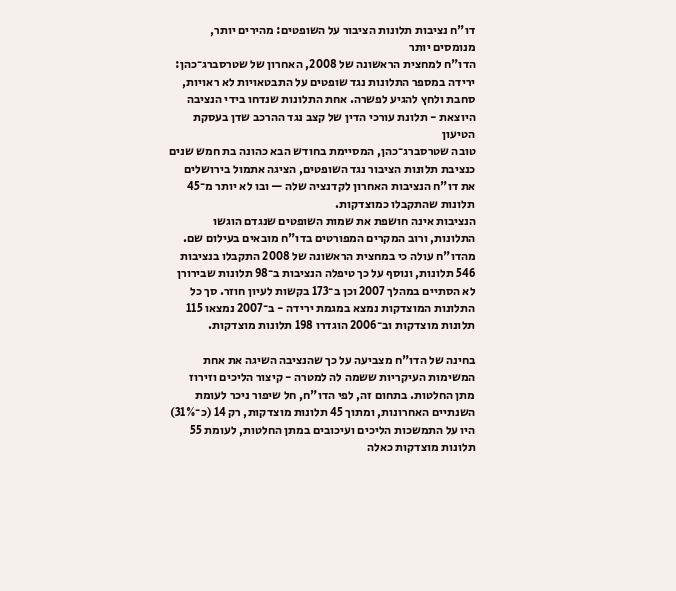דו"ח נציבות תלונות הציבור על השופטים: מהירים יותר, מנומסים יותר
הדו"ח למחצית הראשונה של 2008, האחרון של שטרסברג־כהן: ירידה במספר התלונות נגד שופטים על התבטאויות לא ראויות, סחבת ולחץ להגיע לפשרה. אחת התלונות שנדחו בידי הנציבה היוצאת - תלונת עורכי הדין של קצב נגד ההרכב שדן בעסקת הטיעון
טובה שטרסברג־כהן, המסיימת בחודש הבא כהונה בת חמש שנים כנציבת תלונות הציבור נגד השופטים, הציגה אתמול בירושלים את דו"ח הנציבות האחרון לקדנציה שלה — ובו לא יותר מ־45 תלונות שהתקבלו כמוצדקות.
הנציבות אינה חושפת את שמות השופטים שנגדם הוגשו התלונות, ורוב המקרים המפורטים בדו"ח מובאים בעילום שם.
מהדו"ח עולה כי במחצית הראשונה של 2008 התקבלו בנציבות 546 תלונות, ונוסף על כך טיפלה הנציבות ב־98 תלונות שבירורן לא הסתיים במהלך 2007 וכן ב־173 בקשות לעיון חוזר. סך כל התלונות המוצדקות נמצא במגמת ירידה - ב־2007 נמצאו 115 תלונות מוצדקות וב־2006 הוגדרו 198 תלונות מוצדקות.

בחינה של הדו"ח מצביעה על כך שהנציבה השיגה את אחת המשימות העיקריות ששמה לה למטרה - קיצור הליכים וזירוז מתן החלטות. בתחום זה, לפי הדו"ח, חל שיפור ניכר לעומת השנתיים האחרונות, ומתוך 45 תלונות מוצדקות, רק 14 (כ־31%) היו על התמשכות הליכים ועיכובים במתן החלטות, לעומת 55 תלונות מוצדקות כאלה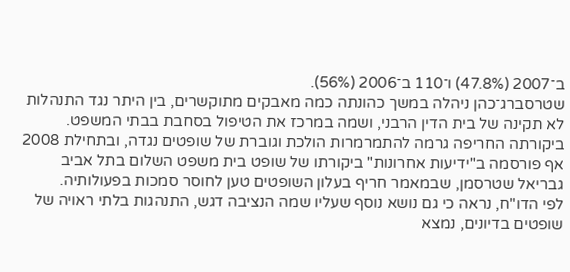ב־2007 (47.8%) ו־110 ב־2006 (56%).
שטרסברג־כהן ניהלה במשך כהונתה כמה מאבקים מתוקשרים, בין היתר נגד התנהלות לא תקינה של בית הדין הרבני, ושמה במרכז את הטיפול בסחבת בבתי המשפט. ביקורתה החריפה גרמה להתמרמרות הולכת וגוברת של שופטים נגדה, ובתחילת 2008 אף פורסמה ב"ידיעות אחרונות" ביקורתו של שופט בית משפט השלום בתל אביב גבריאל שטרסמן, שבמאמר חריף בעלון השופטים טען לחוסר סמכות בפעולותיה.
לפי הדו"ח, נראה כי גם נושא נוסף שעליו שמה הנציבה דגש, התנהגות בלתי ראויה של שופטים בדיונים, נמצא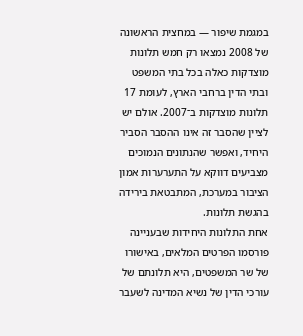במגמת שיפור — במחצית הראשונה של 2008 נמצאו רק חמש תלונות מוצדקות כאלה בכל בתי המשפט ובתי הדין ברחבי הארץ, לעומת 17 תלונות מוצדקות ב־2007. אולם יש לציין שהסבר זה אינו ההסבר הסביר היחיד, ואפשר שהנתונים הנמוכים מצביעים דווקא על התערערות אמון הציבור במערכת, המתבטאת בירידה בהגשת תלונות.
אחת התלונות היחידות שבעניינה פורסמו הפרטים המלאים, באישורו של שר המשפטים, היא תלונתם של עורכי הדין של נשיא המדינה לשעבר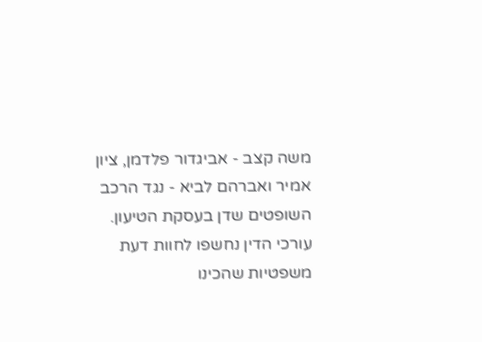משה קצב - אביגדור פלדמן, ציון אמיר ואברהם לביא - נגד הרכב השופטים שדן בעסקת הטיעון. עורכי הדין נחשפו לחוות דעת משפטיות שהכינו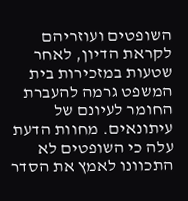השופטים ועוזריהם לקראת הדיון, לאחר שטעות במזכירות בית המשפט גרמה להעברת החומר לעיונם של עיתונאים. מחוות הדעת עלה כי השופטים לא התכוונו לאמץ את הסדר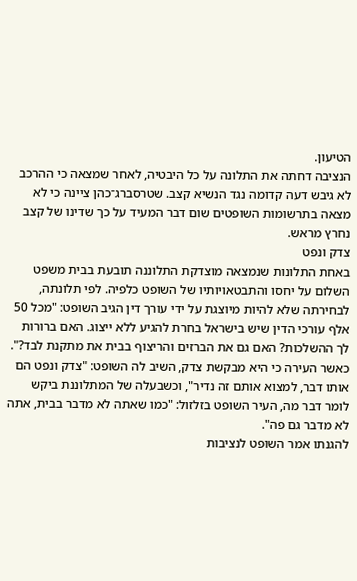הטיעון.
הנציבה דחתה את התלונה על כל היבטיה, לאחר שמצאה כי ההרכב לא גיבש דעה קדומה נגד הנשיא קצב. שטרסברג־כהן ציינה כי לא מצאה בתרשומות השופטים שום דבר המעיד על כך שדינו של קצב נחרץ מראש.
צדק ונפט
באחת התלונות שנמצאה מוצדקת התלוננה תובעת בבית משפט השלום על יחסו והתבטאויותיו של השופט כלפיה. לפי תלונתה, לבחירתה שלא להיות מיוצגת על ידי עורך דין הגיב השופט: "מכל 50 אלף עורכי הדין שיש בישראל בחרת להגיע ללא ייצוג. האם ברורות לך ההשלכות? האם גם את הברזים והריצוף בבית את מתקנת לבד?". כאשר העירה כי היא מבקשת צדק, השיב לה השופט: "צדק ונפט הם אותו דבר, למצוא אותם זה נדיר", וכשבעלה של המתלוננת ביקש לומר דבר מה, העיר השופט בזלזול: "כמו שאתה לא מדבר בבית, אתה לא מדבר גם פה".
להגנתו אמר השופט לנציבות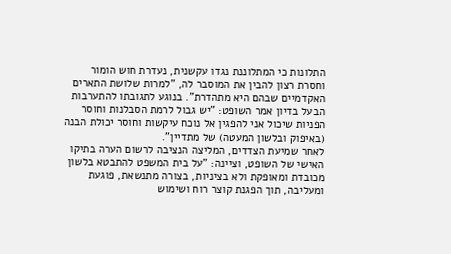התלונות כי המתלוננת נגדו עקשנית, נעדרת חוש הומור וחסרת רצון להבין את המוסבר לה, "למרות שלושת התארים האקדמיים שבהם היא מתהדרת". בנוגע לתגובתו להתערבות הבעל בדיון אמר השופט: "יש גבול לרמת הסבלנות וחוסר הפניות שיכול אני להפגין אל נוכח עיקשות וחוסר יכולת הבנה (באיפוק ובלשון המעטה) של מתדיין".
לאחר שמיעת הצדדים, המליצה הנציבה לרשום הערה בתיקו האישי של השופט, וציינה: "על בית המשפט להתבטא בלשון מכובדת ומאופקת ולא בציניות, בצורה מתנשאת, פוגעת ומעליבה, תוך הפגנת קוצר רוח ושימוש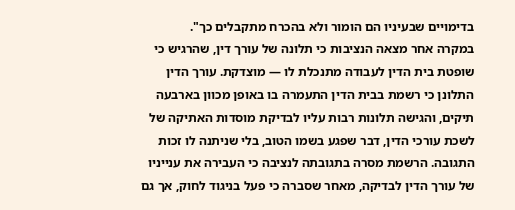בדימויים שבעיניו הם הומור ולא בהכרח מתקבלים כך".
במקרה אחר מצאה הנציבות כי תלונה של עורך דין, שהרגיש כי שופטת בית הדין לעבודה מתנכלת לו — מוצדקת. עורך הדין התלונן כי רשמת בבית הדין התעמרה בו באופן מכוון בארבעה תיקים, והגישה תלונות רבות עליו לבדיקת מוסדות האתיקה של לשכת עורכי הדין, דבר שפגע בשמו הטוב, בלי שניתנה לו זכות התגובה. הרשמת מסרה בתגובתה לנציבה כי העבירה את ענייניו של עורך הדין לבדיקה, מאחר שסברה כי פעל בניגוד לחוק, אך גם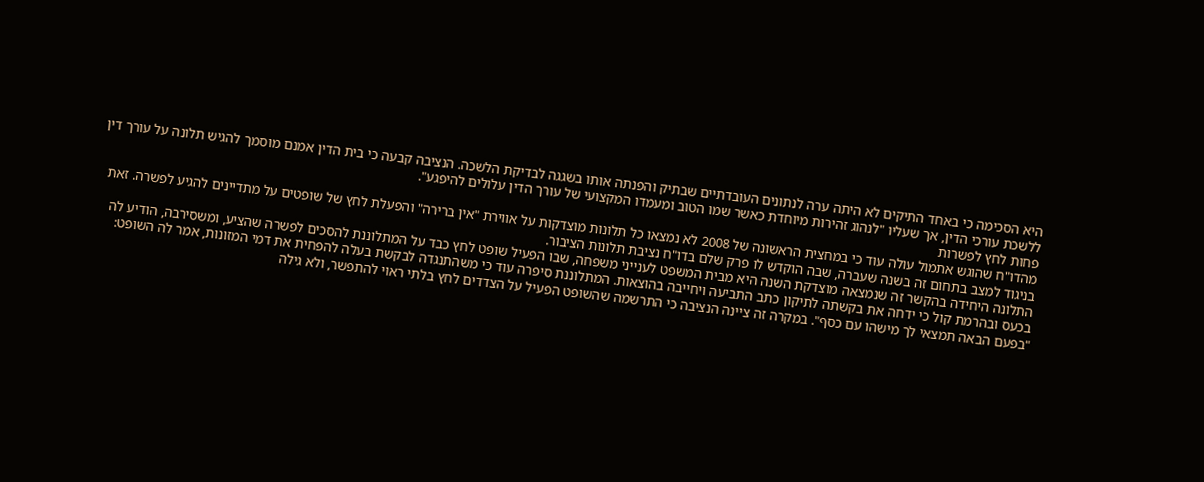היא הסכימה כי באחד התיקים לא היתה ערה לנתונים העובדתיים שבתיק והפנתה אותו בשגגה לבדיקת הלשכה. הנציבה קבעה כי בית הדין אמנם מוסמך להגיש תלונה על עורך דין ללשכת עורכי הדין, אך שעליו "לנהוג זהירות מיוחדת כאשר שמו הטוב ומעמדו המקצועי של עורך הדין עלולים להיפגע".
פחות לחץ לפשרות
מהדו"ח שהוגש אתמול עולה עוד כי במחצית הראשונה של 2008 לא נמצאו כל תלונות מוצדקות על אווירת "אין ברירה" והפעלת לחץ של שופטים על מתדיינים להגיע לפשרה. זאת בניגוד למצב בתחום זה בשנה שעברה, שבה הוקדש לו פרק שלם בדו"ח נציבת תלונות הציבור.
התלונה היחידה בהקשר זה שנמצאה מוצדקת השנה היא מבית המשפט לענייני משפחה, שבו הפעיל שופט לחץ כבד על המתלוננת להסכים לפשרה שהציע, ומשסירבה, הודיע לה בכעס ובהרמת קול כי ידחה את בקשתה לתיקון כתב התביעה ויחייבה בהוצאות. המתלוננת סיפרה עוד כי משהתנגדה לבקשת בעלה להפחית את דמי המזונות, אמר לה השופט: "בפעם הבאה תמצאי לך מישהו עם כסף". במקרה זה ציינה הנציבה כי התרשמה שהשופט הפעיל על הצדדים לחץ בלתי ראוי להתפשר, ולא גילה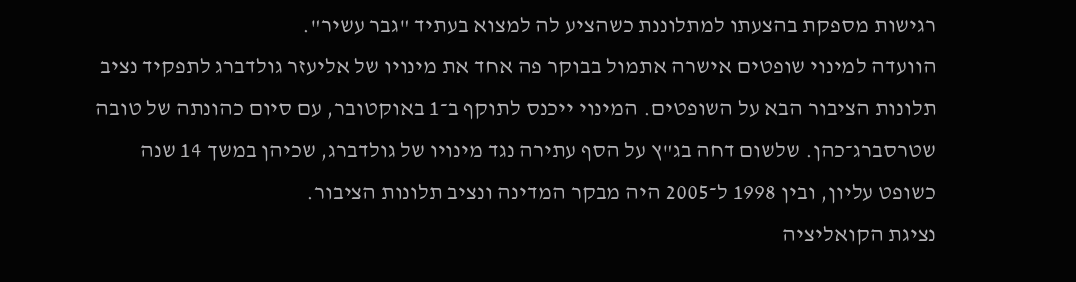רגישות מספקת בהצעתו למתלוננת כשהציע לה למצוא בעתיד "גבר עשיר".
הוועדה למינוי שופטים אישרה אתמול בבוקר פה אחד את מינויו של אליעזר גולדברג לתפקיד נציב תלונות הציבור הבא על השופטים. המינוי ייכנס לתוקף ב־1 באוקטובר, עם סיום כהונתה של טובה שטרסברג־כהן. שלשום דחה בג"ץ על הסף עתירה נגד מינויו של גולדברג, שכיהן במשך 14 שנה כשופט עליון, ובין 1998 ל־2005 היה מבקר המדינה ונציב תלונות הציבור.
נציגת הקואליציה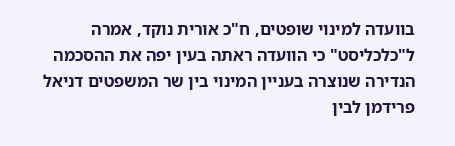בוועדה למינוי שופטים, ח"כ אורית נוקד, אמרה ל"כלכליסט" כי הוועדה ראתה בעין יפה את ההסכמה הנדירה שנוצרה בעניין המינוי בין שר המשפטים דניאל פרידמן לבין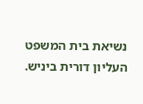נשיאת בית המשפט העליון דורית ביניש.